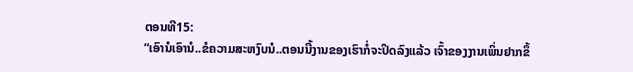ຕອນທີ15:
“ເອົານໍເອົານໍ..ຂໍຄວາມສະຫງົບນໍ..ຕອນນີ້ງານຂອງເຮົາກໍ່ຈະປິດລົງແລ້ວ ເຈົ້າຂອງງານເພິ່ນຢາກຂຶ້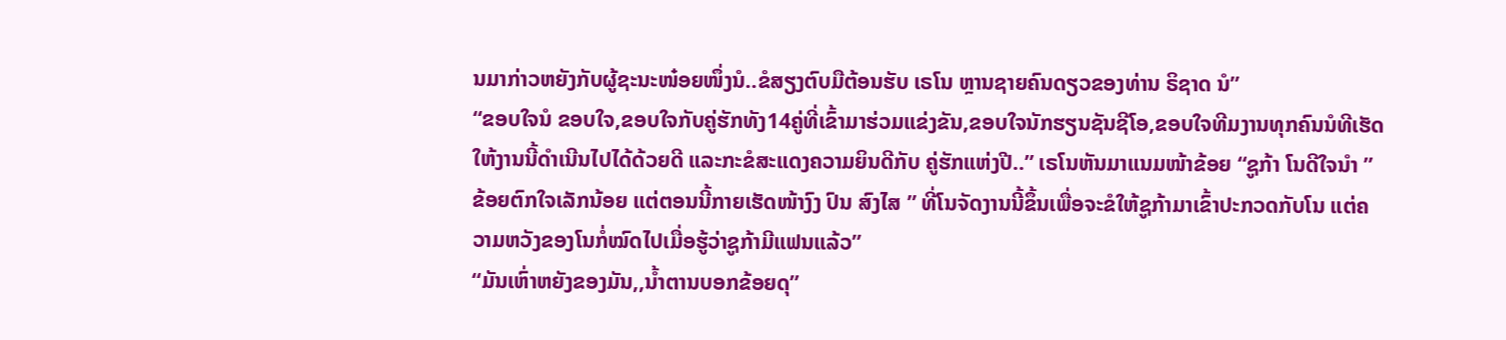ນມາກ່າວຫຍັງກັບຜູ້ຊະນະໜ໋ອຍໜຶ່ງນໍ..ຂໍສຽງຕົບມືຕ້ອນຮັບ ເຣໂນ ຫຼານຊາຍຄົນດຽວຂອງທ່ານ ຣິຊາດ ນໍ”
“ຂອບໃຈນໍ ຂອບໃຈ,ຂອບໃຈກັບຄູ່ຮັກທັງ14ຄູ່ທີ່ເຂົ້າມາຮ່ວມແຂ່ງຂັນ,ຂອບໃຈນັກຮຽນຊັນຊີໂອ,ຂອບໃຈທີມງານທຸກຄົນນໍທີເຮັດໃຫ້ງານນີ້ດຳເນີນໄປໄດ້ດ້ວຍດີ ແລະກະຂໍສະແດງຄວາມຍິນດີກັບ ຄູ່ຮັກແຫ່ງປີ..” ເຣໂນຫັນມາແນມໜ້າຂ້ອຍ “ຊູກ້າ ໂນດີໃຈນຳ ” ຂ້ອຍຕົກໃຈເລັກນ້ອຍ ແຕ່ຕອນນີ້ກາຍເຮັດໜ້າງົງ ປົນ ສົງໄສ ” ທີ່ໂນຈັດງານນີ້ຂຶ້ນເພື່ອຈະຂໍໃຫ້ຊູກ້າມາເຂົ້າປະກວດກັບໂນ ແຕ່ຄວາມຫວັງຂອງໂນກໍ່ໝົດໄປເມື່ອຮູ້ວ່າຊູກ້າມີແຟນແລ້ວ”
“ມັນເຫົ່າຫຍັງຂອງມັນ,,ນ້ຳຕານບອກຂ້ອຍດຸ”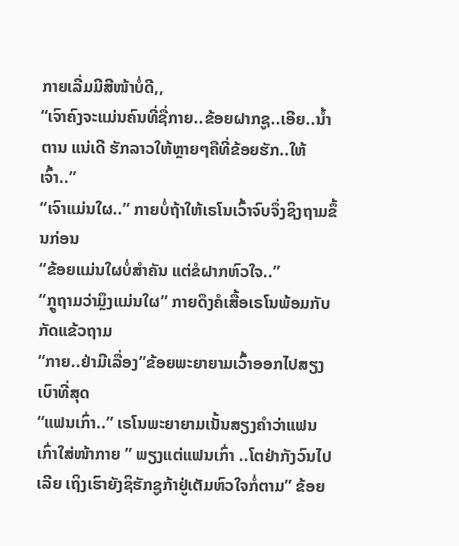ກາຍເລີ່ມມີສີໜ້າບໍ່ດີ,,
“ເຈົາຄົງຈະແມ່ນຄົນທີ່ຊື່ກາຍ..ຂ້ອຍຝາກຊູ..ເອີຍ..ນ້ຳຕານ ແນ່ເດີ ຮັກລາວໃຫ້ຫຼາຍໆຄືທີ່ຂ້ອຍຮັກ..ໃຫ້ເຈົ້າ..”
“ເຈົາແມ່ນໃຜ..” ກາຍບໍ່ຖ້າໃຫ້ເຣໂນເວົ້າຈົບຈຶ່ງຊິງຖາມຂຶ້ນກ່ອນ
“ຂ້ອຍແມ່ນໃຜບໍ່ສຳຄັນ ແຕ່ຂໍຝາກຫົວໃຈ..”
“ກຼູຖາມວ່າມຼຶງແມ່ນໃຜ” ກາຍດຶງຄໍເສື້ອເຣໂນພ້ອມກັບກັດແຂ້ວຖາມ
“ກາຍ..ຢ່າມີເລື່ອງ”ຂ້ອຍພະຍາຍາມເວົ້າອອກໄປສຽງເບົາທີ່ສຸດ
“ແຟນເກົ່າ..” ເຣໂນພະຍາຍາມເນັ້ນສຽງຄຳວ່າແຟນເກົ່າໃສ່ໜ້າກາຍ ” ພຽງແຕ່ແຟນເກົ່າ ..ໂຕຢ່າກັງວົນໄປເລີຍ ເຖິງເຮົາຍັງຊິຮັກຊູກ້າຢູ່ເຕັມຫົວໃຈກໍ່ຕາມ” ຂ້ອຍ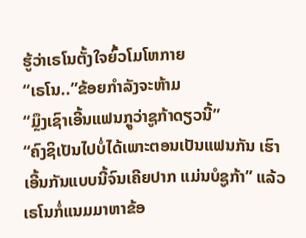ຮູ້ວ່າເຣໂນຕັ້ງໃຈຍົ້ວໂມໂຫກາຍ
“ເຣໂນ..”ຂ້ອຍກຳລັງຈະຫ້າມ
“ມຼຶງເຊົາເອີ້ນແຟນກຼູວ່າຊູກ້າດຽວນີ້”
“ຄົງຊິເປັນໄປບໍ່ໄດ້ເພາະຕອນເປັນແຟນກັນ ເຮົາເອີ້ນກັນແບບນີ້ຈົນເຄີຍປາກ ແມ່ນບໍຊູກ້າ” ແລ້ວເຣໂນກໍ່ແນມມາຫາຂ້ອ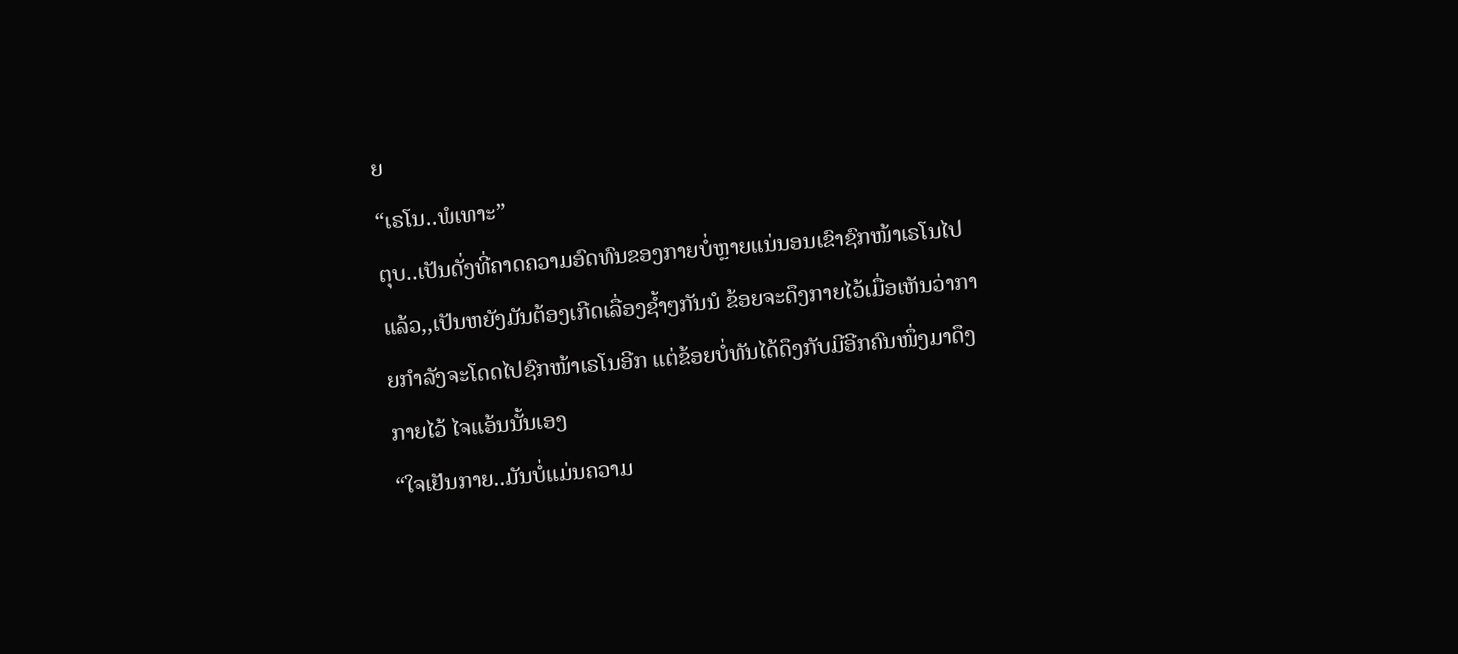ຍ
“ເຣໂນ..ພໍເທາະ”
ຕຸບ..ເປັນດັ່ງທີ່ຄາດຄວາມອົດທົນຂອງກາຍບໍ່ຫຼາຍແນ່ນອນເຂົາຊົກໜ້າເຣໂນໄປແລ້ວ,,ເປັນຫຍັງມັນຕ້ອງເກີດເລື່ອງຊ້ຳໆກັນນໍ ຂ້ອຍຈະດຶງກາຍໄວ້ເມື່ອເຫັນວ່າກາຍກຳລັງຈະໂດດໄປຊົກໜ້າເຣໂນອີກ ແຕ່ຂ້ອຍບໍ່ທັນໄດ້ດຶງກັບມີອີກຄົນໜຶ່ງມາດຶງກາຍໄວ້ ໄຈແອ້ນນັ້ນເອງ
“ໃຈເຢັນກາຍ..ມັນບໍ່ແມ່ນຄວາມ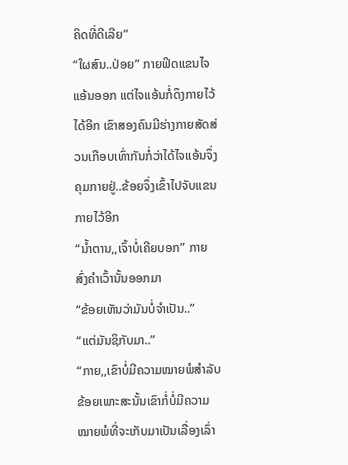ຄິດທີ່ດີເລີຍ”
“ໃຜສົນ..ປ່ອຍ” ກາຍຟິດແຂນໄຈແອ້ນອອກ ແຕ່ໄຈແອ້ນກໍ່ດຶງກາຍໄວ້ໄດ້ອີກ ເຂົາສອງຄົນມີຮ່າງກາຍສັດສ່ວນເກືອບເທົ່າກັນກໍ່ວ່າໄດ້ໄຈແອ້ນຈຶ່ງຄຸມກາຍຢູ່..ຂ້ອຍຈຶ່ງເຂົ້າໄປຈັບແຂນກາຍໄວ້ອີກ
“ນ້ຳຕານ,,ເຈົ້າບໍ່ເຄີຍບອກ” ກາຍສົ່ງຄຳເວົ້ານັ້ນອອກມາ
“ຂ້ອຍເຫັນວ່າມັນບໍ່ຈຳເປັນ..”
“ແຕ່ມັນຊິກັບມາ..”
“ກາຍ,,ເຂົາບໍ່ມີຄວາມໝາຍພໍສຳລັບຂ້ອຍເພາະສະນັ້ນເຂົາກໍ່ບໍ່ມີຄວາມໝາຍພໍທີ່ຈະເກັບມາເປັນເລື່ອງເລົ່າ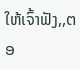ໃຫ້ເຈົ້າຟັງ,,ຕອ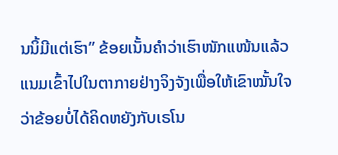ນນິ້ມີແຕ່ເຮົາ” ຂ້ອຍເນັ້ນຄຳວ່າເຮົາໜັກແໜ້ນແລ້ວແນມເຂົ້າໄປໃນຕາກາຍຢ່າງຈິງຈັງເພື່ອໃຫ້ເຂົາໝັ້ນໃຈວ່າຂ້ອຍບໍ່ໄດ້ຄິດຫຍັງກັບເຣໂນ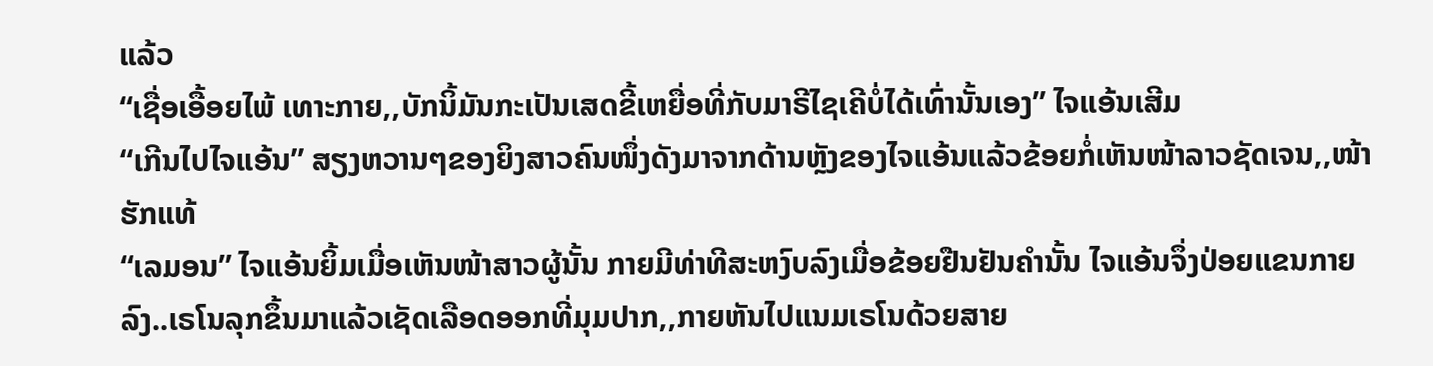ແລ້ວ
“ເຊື່ອເອື້ອຍໄພ້ ເທາະກາຍ,,ບັກນິ້ມັນກະເປັນເສດຂີ້ເຫຍື່ອທີ່ກັບມາຣີໄຊເຄີບໍ່ໄດ້ເທົ່ານັ້ນເອງ” ໄຈແອ້ນເສີມ
“ເກີນໄປໄຈແອ້ນ” ສຽງຫວານໆຂອງຍິງສາວຄົນໜຶ່ງດັງມາຈາກດ້ານຫຼັງຂອງໄຈແອ້ນແລ້ວຂ້ອຍກໍ່ເຫັນໜ້າລາວຊັດເຈນ,,ໜ້າຮັກແທ້
“ເລມອນ” ໄຈແອ້ນຍິ້ມເມື່ອເຫັນໜ້າສາວຜູ້ນັ້ນ ກາຍມີທ່າທີສະຫງົບລົງເມື່ອຂ້ອຍຢືນຢັນຄຳນັ້ນ ໄຈແອ້ນຈຶ່ງປ່ອຍແຂນກາຍລົງ..ເຣໂນລຸກຂຶ້ນມາແລ້ວເຊັດເລືອດອອກທີ່ມຸມປາກ,,ກາຍຫັນໄປແນມເຣໂນດ້ວຍສາຍ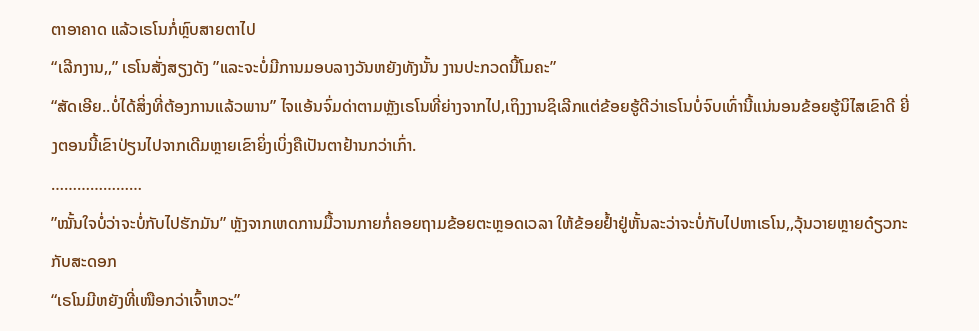ຕາອາຄາດ ແລ້ວເຣໂນກໍ່ຫຼົບສາຍຕາໄປ
“ເລີກງານ,,” ເຣໂນສັ່ງສຽງດັງ ”ແລະຈະບໍ່ມີການມອບລາງວັນຫຍັງທັງນັ້ນ ງານປະກວດນີ້ໂມຄະ”
“ສັດເອີຍ..ບໍ່ໄດ້ສິ່ງທີ່ຕ້ອງການແລ້ວພານ” ໄຈແອ້ນຈົ່ມດ່າຕາມຫຼັງເຣໂນທີ່ຍ່າງຈາກໄປ,ເຖິງງານຊິເລີກແຕ່ຂ້ອຍຮູ້ດີວ່າເຣໂນບໍ່ຈົບເທົ່ານີ້ແນ່ນອນຂ້ອຍຮູ້ນິໄສເຂົາດີ ຍີ່ງຕອນນີ້ເຂົາປ່ຽນໄປຈາກເດີມຫຼາຍເຂົາຍິ່ງເບິ່ງຄືເປັນຕາຢ້ານກວ່າເກົ່າ.
…………………
”ໝັ້ນໃຈບໍ່ວ່າຈະບໍ່ກັບໄປຮັກມັນ” ຫຼັງຈາກເຫດການມື້ວານກາຍກໍ່ຄອຍຖາມຂ້ອຍຕະຫຼອດເວລາ ໃຫ້ຂ້ອຍຢ້ຳຢູ່ຫັ້ນລະວ່າຈະບໍ່ກັບໄປຫາເຣໂນ,,ວຸ້ນວາຍຫຼາຍດ໋ຽວກະກັບສະດອກ
“ເຣໂນມີຫຍັງທີ່ເໜືອກວ່າເຈົ້າຫວະ”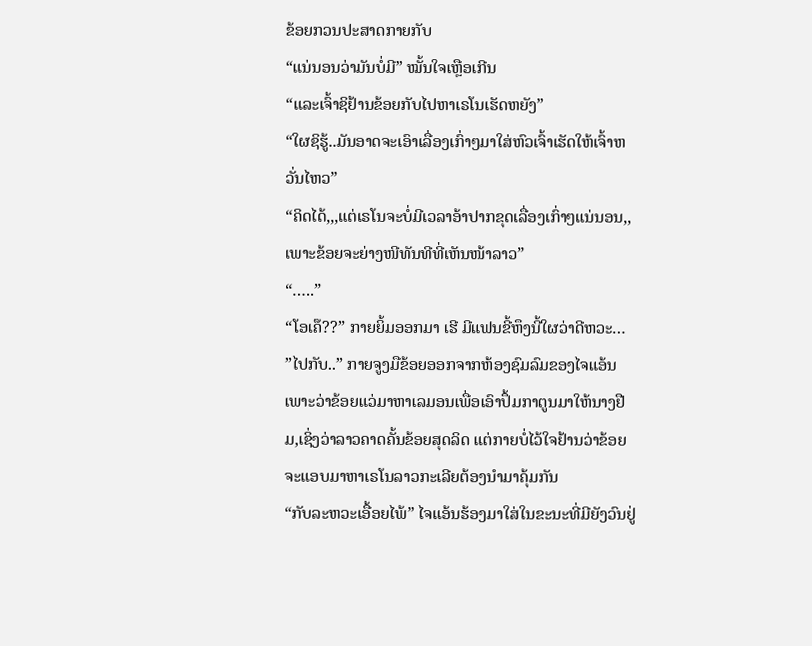ຂ້ອຍກວນປະສາດກາຍກັບ
“ແນ່ນອນວ່າມັນບໍ່ມີ” ໝັ້ນໃຈເຫຼືອເກີນ
“ແລະເຈົ້າຊິຢ້ານຂ້ອຍກັບໄປຫາເຣໂນເຮັດຫຍັງ”
“ໃຜຊິຮູ້..ມັນອາດຈະເອົາເລື່ອງເກົ່າໆມາໃສ່ຫົວເຈົ້າເຮັດໃຫ້ເຈົ້າຫວັ່ນໄຫວ”
“ຄິດໄດ້,,,ແຕ່ເຣໂນຈະບໍ່ມີເວລາອ້າປາກຂຸດເລື່ອງເກົ່າໆແນ່ນອນ,,ເພາະຂ້ອຍຈະຍ່າງໜີທັນທີທີ່ເຫັນໜ້າລາວ”
“…..”
“ໂອເຄ໊??” ກາຍຍິ້ມອອກມາ ເຮີ ມີແຟນຂີ້ຫຶງນີ້ໃຜວ່າດີຫວະ…
”ໄປກັບ..” ກາຍຈູງມືຂ້ອຍອອກຈາກຫ້ອງຊົມລົມຂອງໄຈແອ້ນເພາະວ່າຂ້ອຍແວ່ມາຫາເລມອນເພື່ອເອົາປຶ້ມກາຕູນມາໃຫ້ນາງຢືມ,ເຊິ່ງວ່າລາວຄາດຄັ້ນຂ້ອຍສຸດລິດ ແຕ່ກາຍບໍ່ໄວ້ໃຈຢ້ານວ່າຂ້ອຍຈະແອບມາຫາເຣໂນລາວກະເລີຍຕ້ອງນຳມາຄຸ້ມກັນ
“ກັບລະຫວະເອື້ອຍໄພ້” ໄຈແອ້ນຮ້ອງມາໃສ່ໃນຂະນະທີ່ມີຍັງວົນຢູ່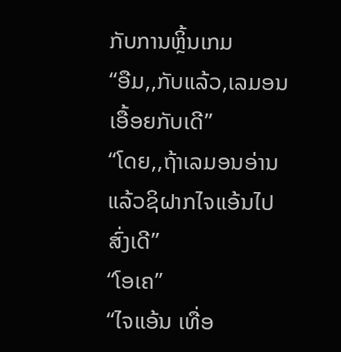ກັບການຫຼິ້ນເກມ
“ອືມ,,ກັບແລ້ວ,ເລມອນເອື້ອຍກັບເດີ”
“ໂດຍ,,ຖ້າເລມອນອ່ານແລ້ວຊິຝາກໄຈແອ້ນໄປສົ່ງເດີ”
“ໂອເຄ”
“ໄຈແອ້ນ ເທື່ອ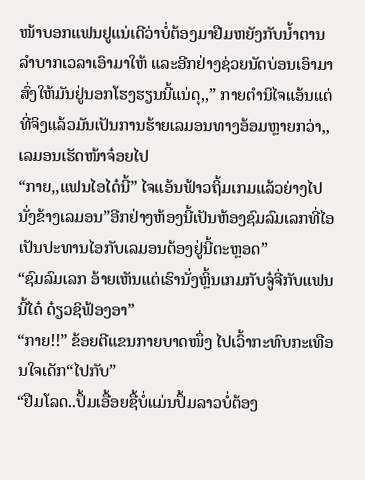ໜ້າບອກແຟນຢູແນ່ເດີວ່າບໍ່ຕ້ອງມາຢືມຫຍັງກັບນ້ຳຕານ ລຳບາກເວລາເອົາມາໃຫ້ ແລະອີກຢ່າງຊ່ວຍນັດບ່ອນເອົາມາສົ່ງໃຫ້ມັນຢູ່ນອກໂຮງຮຽນນີ້ແນ່ດຸ,,” ກາຍຕຳນິໄຈແອ້ນແຕ່ທີ່ຈິງແລ້ວມັນເປັນການຮ້າຍເລມອນທາງອ້ອມຫຼາຍກວ່າ,,ເລມອນເຮັດໜ້າຈ໋ອຍໄປ
“ກາຍ,,ແຟນໄອໄດ໋ນີ້” ໄຈແອ້ນຟ້າວຖິ້ມເກມແລ້ວຍ່າງໄປນັ່ງຂ້າງເລມອນ”ອີກຢ່າງຫ້ອງນີ້ເປັນຫ້ອງຊົມລົມເລກທີ່ໄອເປັນປະທານໄອກັບເລມອນຕ້ອງຢູ່ນີ້ຕະຫຼອດ”
“ຊົມລົມເລກ ອ້າຍເຫັນແຕ່ເຮົານັ່ງຫຼິ້ນເກມກັບຈູ໋ຈີ່ກັບແຟນນີ້ໄດ໋ ດ໋ຽວຊິຟ້ອງອາ”
“ກາຍ!!” ຂ້ອຍຕີແຂນກາຍບາດໜຶ່ງ ໄປເວົ້າກະທົບກະເທືອນໃຈເດັກ“ໄປກັບ”
“ຢືມໂລດ..ປຶ້ມເອື້ອຍຊື້ບໍ່ແມ່ນປຶ້ມລາວບໍ່ຕ້ອງ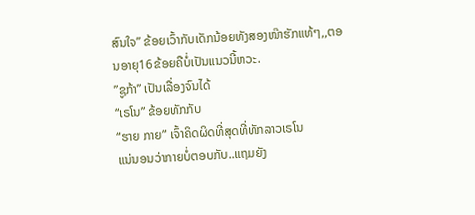ສົນໃຈ” ຂ້ອຍເວົ້າກັບເດັກນ້ອຍທັງສອງໜ໊າຮັກແທ້ໆ,,ຕອນອາຍຸ16ຂ້ອຍຄືບໍ່ເປັນແນວນີ້ຫວະ.
”ຊູກ້າ” ເປັນເລື່ອງຈົນໄດ້
“ເຣໂນ” ຂ້ອຍທັກກັບ
“ຮາຍ ກາຍ” ເຈົ້າຄິດຜິດທີ່ສຸດທີ່ທັກລາວເຣໂນ
ແນ່ນອນວ່າກາຍບໍ່ຕອບກັບ..ແຖມຍັງ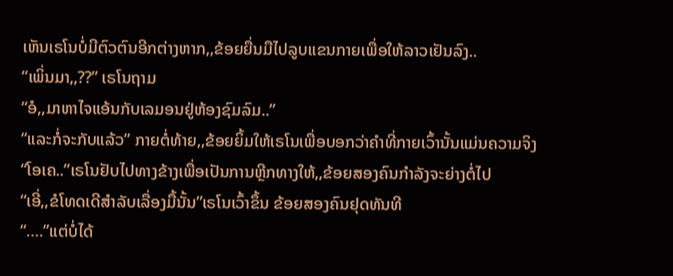ເຫັນເຣໂນບໍ່ມີຕົວຕົນອີກຕ່າງຫາກ,,ຂ້ອຍຍື່ນມືໄປລູບແຂນກາຍເພື່ອໃຫ້ລາວເຢັນລົງ..
“ເພິ່ນມາ,,??” ເຣໂນຖາມ
“ອໍ,,ມາຫາໄຈແອ້ນກັບເລມອນຢູ່ຫ້ອງຊົມລົມ..”
“ແລະກໍ່ຈະກັບແລ້ວ” ກາຍຕໍ່ທ້າຍ,,ຂ້ອຍຍິ້ມໃຫ້ເຣໂນເພື່ອບອກວ່າຄຳທີ່ກາຍເວົ້ານັ້ນແມ່ນຄວາມຈິງ
“ໂອເຄ..”ເຣໂນຢັບໄປທາງຂ້າງເພື່ອເປັນການຫຼີກທາງໃຫ້,,ຂ້ອຍສອງຄົນກຳລັງຈະຍ່າງຕໍ່ໄປ
“ເອີ່,,ຂໍໂທດເດີສຳລັບເລື່ອງມື້ນັ້ນ”ເຣໂນເວົ້າຂຶ້ນ ຂ້ອຍສອງຄົນຢຸດທັນທີ
“….”ແຕ່ບໍ່ໄດ້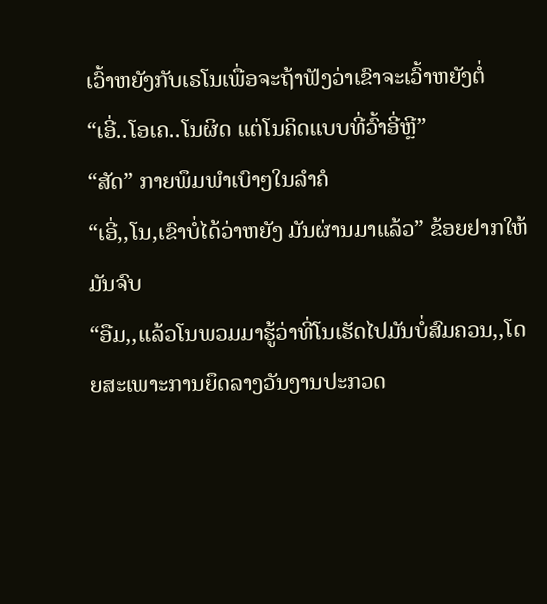ເວົ້າຫຍັງກັບເຣໂນເພື່ອຈະຖ້າຟັງວ່າເຂົາຈະເວົ້າຫຍັງຕໍ່
“ເອີ່..ໂອເຄ..ໂນຜິດ ແຕ່ໂນຄິດແບບທີ່ວົ້າອີ່ຫຼີ”
“ສັດ” ກາຍພຶມພຳເບົາໆໃນລຳຄໍ
“ເອີ່,,ໂນ,ເຂົາບໍ່ໄດ້ວ່າຫຍັງ ມັນຜ່ານມາແລ້ວ” ຂ້ອຍຢາກໃຫ້ມັນຈົບ
“ອືມ,,ແລ້ວໂນພວມມາຮູ້ວ່າທີ່ໂນເຮັດໄປມັນບໍ່ສົມຄວນ,,ໂດຍສະເພາະການຍຶດລາງວັນງານປະກວດ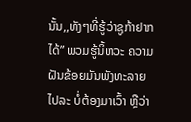ນັ້ນ,,ທັງໆທີ່ຮູ້ວ່າຊູກ້າຢາກໄດ້” ພວມຮູ້ນິ້ຫວະ ຄວາມຝັນຂ້ອຍມັນພັງທະລາຍໄປລະ ບໍ່ຕ້ອງມາເວົ້າ ຫຼືວ່າ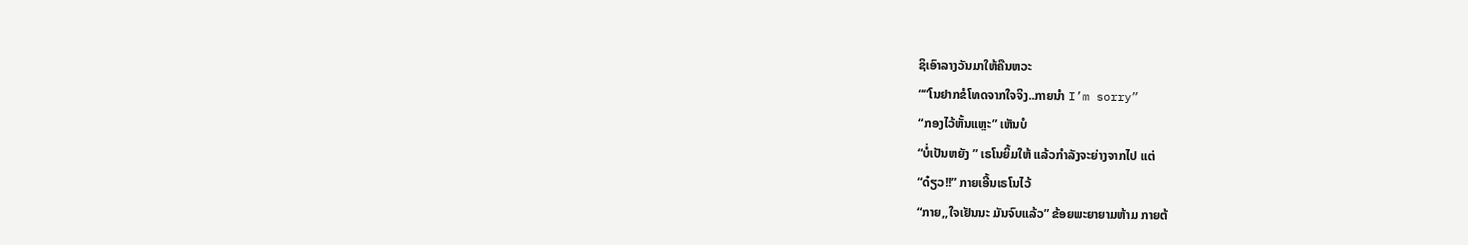ຊິເອົາລາງວັນມາໃຫ້ຄືນຫວະ
““ໂນຢາກຂໍໂທດຈາກໃຈຈິງ..ກາຍນຳ I’m sorry”
“ກອງໄວ້ຫັ້ນແຫຼະ” ເຫັນບໍ
“ບໍ່ເປັນຫຍັງ ” ເຣໂນຍິ້ມໃຫ້ ແລ້ວກຳລັງຈະຍ່າງຈາກໄປ ແຕ່
“ດ໋ຽວ!!” ກາຍເອີ້ນເຣໂນໄວ້
“ກາຍ,,ໃຈເຢັນນະ ມັນຈົບແລ້ວ” ຂ້ອຍພະຍາຍາມຫ້າມ ກາຍຕ້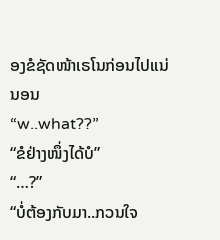ອງຂໍຊັດໜ້າເຣໂນກ່ອນໄປແນ່ນອນ
“w..what??”
“ຂໍຢ່າງໜຶ່ງໄດ້ບໍ”
“…?”
“ບໍ່ຕ້ອງກັບມາ..ກວນໃຈ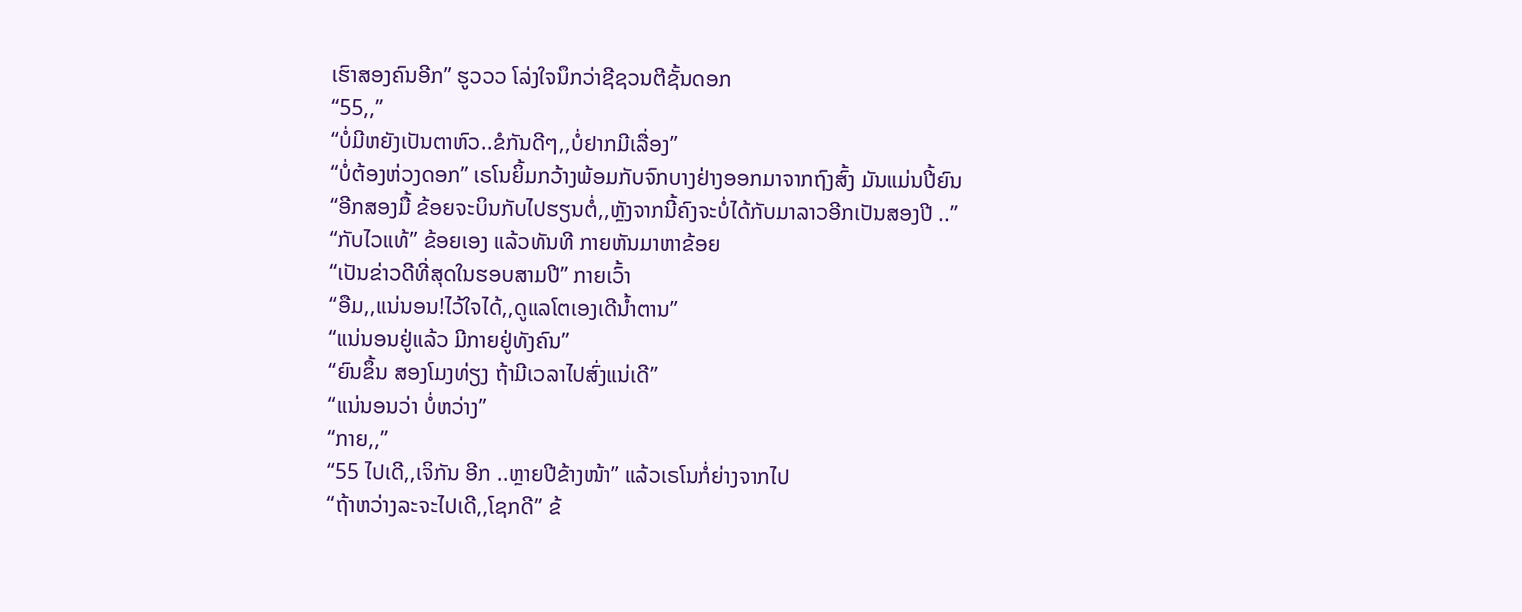ເຮົາສອງຄົນອີກ” ຮູວວວ ໂລ່ງໃຈນຶກວ່າຊີຊວນຕີຊັ້ນດອກ
“55,,”
“ບໍ່ມີຫຍັງເປັນຕາຫົວ..ຂໍກັນດີໆ,,ບໍ່ຢາກມີເລື່ອງ”
“ບໍ່ຕ້ອງຫ່ວງດອກ” ເຣໂນຍິ້ມກວ້າງພ້ອມກັບຈົກບາງຢ່າງອອກມາຈາກຖົງສົ້ງ ມັນແມ່ນປີ້ຍົນ
“ອີກສອງມື້ ຂ້ອຍຈະບິນກັບໄປຮຽນຕໍ່,,ຫຼັງຈາກນີ້ຄົງຈະບໍ່ໄດ້ກັບມາລາວອີກເປັນສອງປີ ..”
“ກັບໄວແທ້” ຂ້ອຍເອງ ແລ້ວທັນທີ ກາຍຫັນມາຫາຂ້ອຍ
“ເປັນຂ່າວດີທີ່ສຸດໃນຮອບສາມປີ” ກາຍເວົ້າ
“ອືມ,,ແນ່ນອນ!ໄວ້ໃຈໄດ້,,ດູແລໂຕເອງເດີນ້ຳຕານ”
“ແນ່ນອນຢູ່ແລ້ວ ມີກາຍຢູ່ທັງຄົນ”
“ຍົນຂຶ້ນ ສອງໂມງທ່ຽງ ຖ້າມີເວລາໄປສົ່ງແນ່ເດີ”
“ແນ່ນອນວ່າ ບໍ່ຫວ່າງ”
“ກາຍ,,”
“55 ໄປເດີ,,ເຈິກັນ ອີກ ..ຫຼາຍປີຂ້າງໜ້າ” ແລ້ວເຣໂນກໍ່ຍ່າງຈາກໄປ
“ຖ້າຫວ່າງລະຈະໄປເດີ,,ໂຊກດີ” ຂ້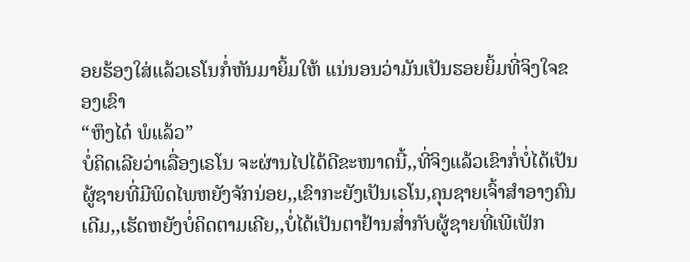ອຍຮ້ອງໃສ່ແລ້ວເຣໂນກໍ່ຫັນມາຍິ້ມໃຫ້ ແນ່ນອນວ່າມັນເປັນຮອຍຍິ້ມທີ່ຈິງໃຈຂອງເຂົາ
“ຫຶງໄດ໋ ພໍແລ້ວ”
ບໍ່ຄິດເລີຍວ່າເລື່ອງເຣໂນ ຈະຜ່ານໄປໄດ້ດີຂະໜາດນີ້,,ທີ່ຈິງແລ້ວເຂົາກໍ່ບໍ່ໄດ້ເປັນຜູ້ຊາຍທີ່ມີພິດໄພຫຍັງຈັກນ່ອຍ,,ເຂົາກະຍັງເປັນເຣໂນ,ຄຸນຊາຍເຈົ້າສຳອາງຄົນເດີມ,,ເຮັດຫຍັງບໍ່ຄິດຕາມເຄີຍ,,ບໍ່ໄດ້ເປັນຕາຢ້ານສ່ຳກັບຜູ້ຊາຍທີ່ເພີເຟັກ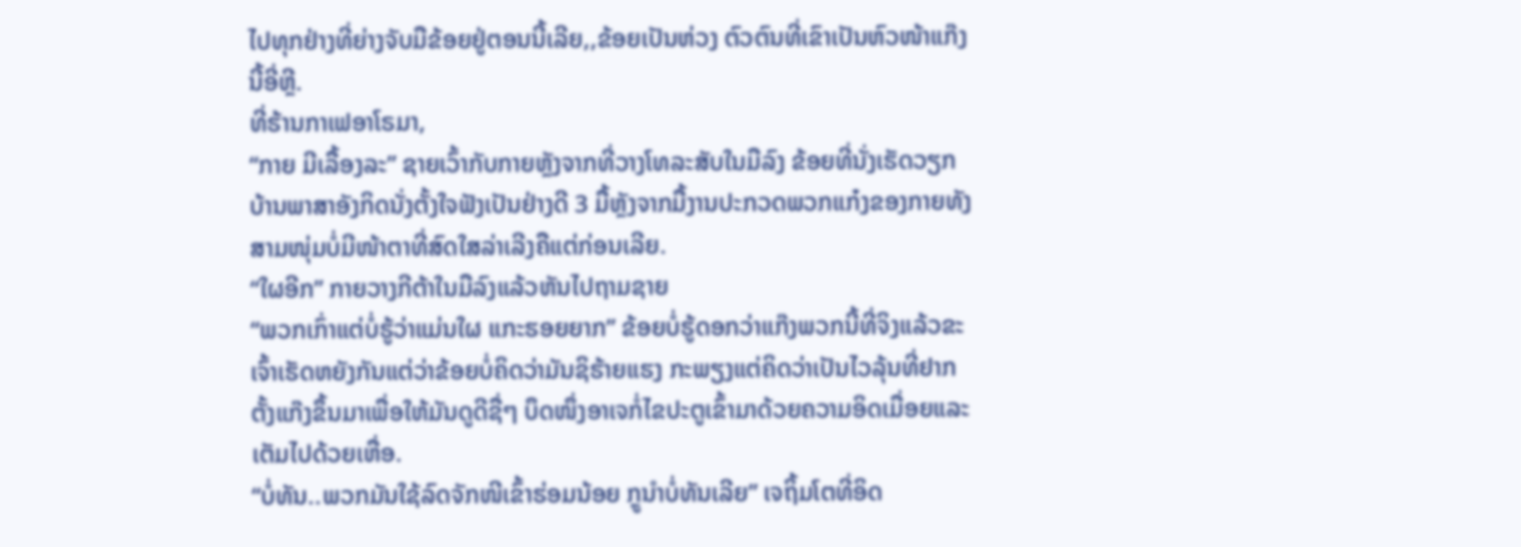ໄປທຸກຢ່າງທີ່ຍ່າງຈັບມືຂ້ອຍຢູ່ຕອນນີ້ເລີຍ,,ຂ້ອຍເປັນຫ່ວງ ຕົວຕົນທີ່ເຂົາເປັນຫົວໜ້າແກ໊ງນີ້ອີ່ຫຼີ.
ທີ່ຮ້ານກາເຟອາໂຣມາ,
“ກາຍ ມີເລື້ອງລະ” ຊາຍເວົ້າກັບກາຍຫຼັງຈາກທີ່ວາງໂທລະສັບໃນມືລົງ ຂ້ອຍທີ່ນັ່ງເຮັດວຽກບ້ານພາສາອັງກິດນັ່ງຕັ້ງໃຈຟັງເປັນຢ່າງດີ 3 ມື້ຫຼັງຈາກມື້ງານປະກວດພວກແກ໋ງຂອງກາຍທັງສາມໜຸ່ມບໍ່ມີໜ້າຕາທີ່ສົດໃສລ່າເລີງຄືແຕ່ກ່ອນເລີຍ.
“ໃຜອີກ” ກາຍວາງກີຕ້າໃນມືລົງແລ້ວຫັນໄປຖາມຊາຍ
“ພວກເກົ່າແຕ່ບໍ່ຮູ້ວ່າແມ່ນໃຜ ແກະຮອຍຍາກ” ຂ້ອຍບໍ່ຮູ້ດອກວ່າແກ໊ງພວກນີ້ທີ່ຈິງແລ້ວຂະເຈົ້າເຮັດຫຍັງກັນແຕ່ວ່າຂ້ອຍບໍ່ຄິດວ່າມັນຊິຮ້າຍແຮງ ກະພຽງແຕ່ຄິດວ່າເປັນໄວລຸ້ນທີ່ຢາກຕັ້ງແກ໊ງຂຶ້ນມາເພື່ອໃຫ້ມັນດູດີຊື່ໆ ບຶດໜຶ່ງອາເຈກໍ່ໄຂປະຕູເຂົ້າມາດ້ວຍຄວາມອິດເມື່ອຍແລະເຕັມໄປດ້ວຍເຫື່ອ.
“ບໍ່ທັນ..ພວກມັນໃຊ້ລົດຈັກໜີເຂົ້າຮ່ອມນ້ອຍ ກຼູນຳບໍ່ທັນເລີຍ” ເຈຖິ້ມໂຕທີ່ອິດ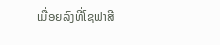ເມື່ອຍລົງທີ່ໂຊຟາສີ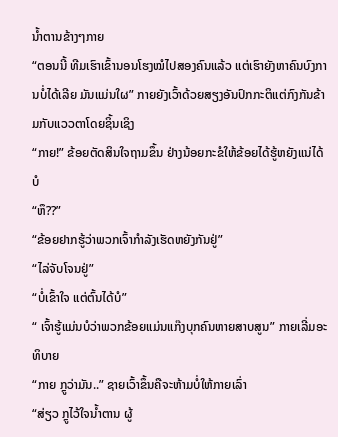ນ້ຳຕານຂ້າງໆກາຍ
“ຕອນນີ້ ທີມເຮົາເຂົ້ານອນໂຮງໝໍໄປສອງຄົນແລ້ວ ແຕ່ເຮົາຍັງຫາຄົນບົງການບໍ່ໄດ້ເລີຍ ມັນແມ່ນໃຜ” ກາຍຍັງເວົ້າດ້ວຍສຽງອັນປົກກະຕິແຕ່ກົງກັນຂ້າມກັບແວວຕາໂດຍຊິ້ນເຊິງ
“ກາຍ!” ຂ້ອຍຕັດສິນໃຈຖາມຂຶ້ນ ຢ່າງນ້ອຍກະຂໍໃຫ້ຂ້ອຍໄດ້ຮູ້ຫຍັງແນ່ໄດ້ບໍ
“ຫຶ??”
“ຂ້ອຍຢາກຮູ້ວ່າພວກເຈົ້າກຳລັງເຮັດຫຍັງກັນຢູ່”
“ໄລ່ຈັບໂຈນຢູ່”
“ບໍ່ເຂົ້າໃຈ ແຕ່ຕົ້ນໄດ້ບໍ”
“ ເຈົ້າຮູ້ແມ່ນບໍວ່າພວກຂ້ອຍແມ່ນແກ໊ງບຸກຄົນຫາຍສາບສູນ” ກາຍເລີ່ມອະທິບາຍ
“ກາຍ ກຼູວ່າມັນ..” ຊາຍເວົ້າຂຶ້ນຄືຈະຫ້າມບໍ່ໃຫ້ກາຍເລົ່າ
“ສ່ຽວ ກຼູໄວ້ໃຈນ້ຳຕານ ຜູ້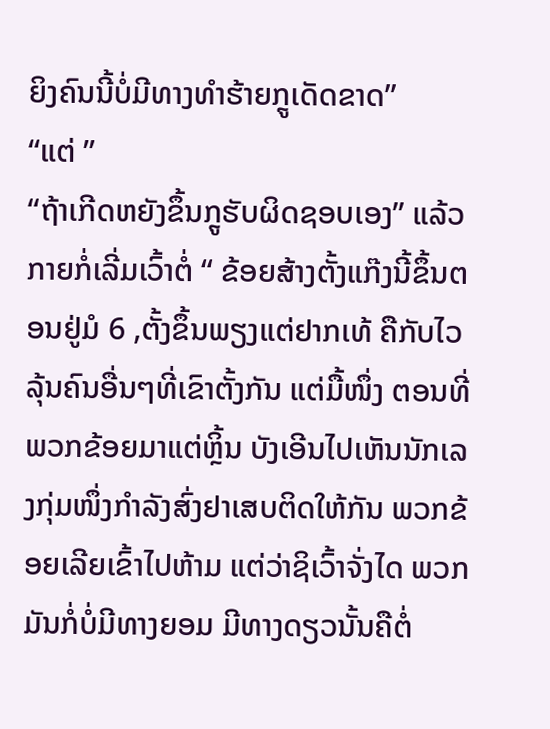ຍິງຄົນນີ້ບໍ່ມີທາງທຳຮ້າຍກຼູເດັດຂາດ”
“ແຕ່ ”
“ຖ້າເກີດຫຍັງຂຶ້ນກຼູຮັບຜິດຊອບເອງ” ແລ້ວກາຍກໍ່ເລີ່ມເວົ້າຕໍ່ “ ຂ້ອຍສ້າງຕັ້ງແກ໊ງນີ້ຂຶ້ນຕອນຢູ່ມໍ 6 ,ຕັ້ງຂຶ້ນພຽງແຕ່ຢາກເທ້ ຄືກັບໄວລຸ້ນຄົນອື່ນໆທີ່ເຂົາຕັ້ງກັນ ແຕ່ມື້ໜຶ່ງ ຕອນທີ່ພວກຂ້ອຍມາແຕ່ຫຼິ້ນ ບັງເອີນໄປເຫັນນັກເລງກຸ່ມໜຶ່ງກຳລັງສົ່ງຢາເສບຕິດໃຫ້ກັນ ພວກຂ້ອຍເລີຍເຂົ້າໄປຫ້າມ ແຕ່ວ່າຊິເວົ້າຈັ່ງໄດ ພວກມັນກໍ່ບໍ່ມີທາງຍອມ ມີທາງດຽວນັ້ນຄືຕໍ່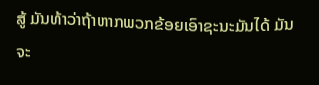ສູ້ ມັນທ້າວ່າຖ້າຫາກພວກຂ້ອຍເອົາຊະນະມັນໄດ້ ມັນຈະ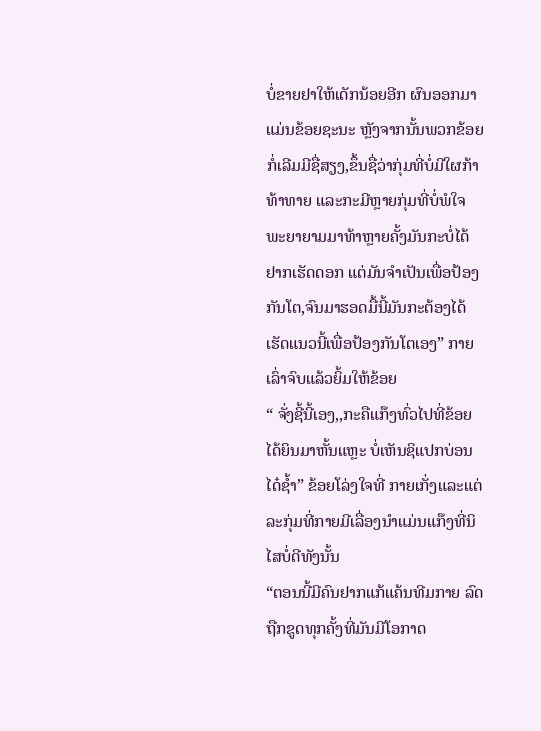ບໍ່ຂາຍຢາໃຫ້ເດັກນ້ອຍອີກ ຜົນອອກມາແມ່ນຂ້ອຍຊະນະ ຫຼັງຈາກນັ້ນພວກຂ້ອຍກໍ່ເລີມມີຊື່ສຽງ,ຂຶ້ນຊື່ວ່າກຸ່ມທີ່ບໍ່ມີໃຜກ້າທ້າທາຍ ແລະກະມີຫຼາຍກຸ່ມທີ່ບໍ່ພໍໃຈພະຍາຍາມມາທ້າຫຼາຍຄັ້ງມັນກະບໍ່ໄດ້ຢາກເຮັດດອກ ແຕ່ມັນຈຳເປັນເພື່ອປ້ອງກັນໂຕ,ຈົນມາຮອດມື້ນີ້ມັນກະຕ້ອງໄດ້ເຮັດແນວນີ້ເພື່ອປ້ອງກັນໂຕເອງ” ກາຍເລົ່າຈົບແລ້ວຍິ້ມໃຫ້ຂ້ອຍ
“ ຈັ່ງຊີ້ນີ້ເອງ,,ກະຄືແກ໊ງທົ່ວໄປທີ່ຂ້ອຍໄດ້ຍິນມາຫັ້ນແຫຼະ ບໍ່ເຫັນຊິແປກບ່ອນໄດ໋ຊ້ຳ” ຂ້ອຍໂລ່ງໃຈທີ່ ກາຍເກັ່ງແລະແຕ່ລະກຸ່ມທີ່ກາຍມີເລື່ອງນຳແມ່ນແກ໊ງທີ່ນິໄສບໍ່ດີທັງນັ້ນ
“ຕອນນີ້ມີຄົນຢາກແກ້ແຄ້ນທີມກາຍ ລົດຖືກຂູດທຸກຄັ້ງທີ່ມັນມີໂອກາດ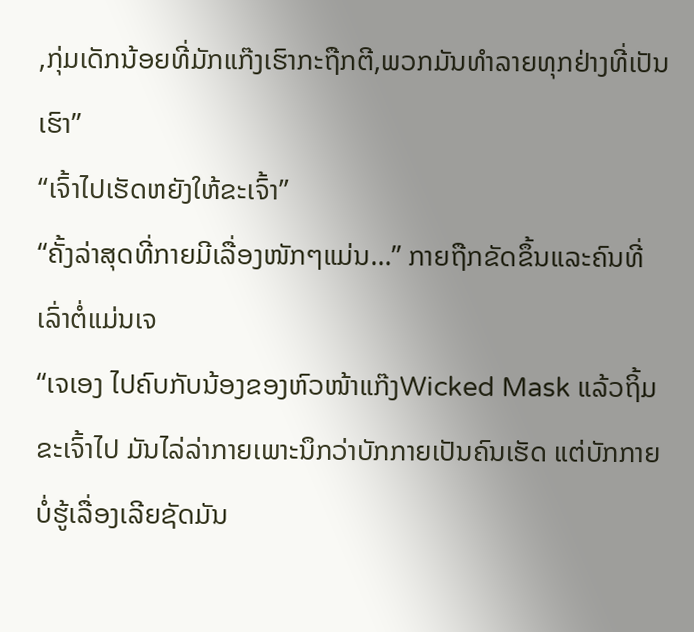,ກຸ່ມເດັກນ້ອຍທີ່ມັກແກ໊ງເຮົາກະຖືກຕີ,ພວກມັນທຳລາຍທຸກຢ່າງທີ່ເປັນເຮົາ”
“ເຈົ້າໄປເຮັດຫຍັງໃຫ້ຂະເຈົ້າ”
“ຄັ້ງລ່າສຸດທີ່ກາຍມີເລື່ອງໜັກໆແມ່ນ…” ກາຍຖືກຂັດຂຶ້ນແລະຄົນທີ່ເລົ່າຕໍ່ແມ່ນເຈ
“ເຈເອງ ໄປຄົບກັບນ້ອງຂອງຫົວໜ້າແກ໊ງWicked Mask ແລ້ວຖິ້ມຂະເຈົ້າໄປ ມັນໄລ່ລ່າກາຍເພາະນຶກວ່າບັກກາຍເປັນຄົນເຮັດ ແຕ່ບັກກາຍບໍ່ຮູ້ເລື່ອງເລີຍຊັດມັນ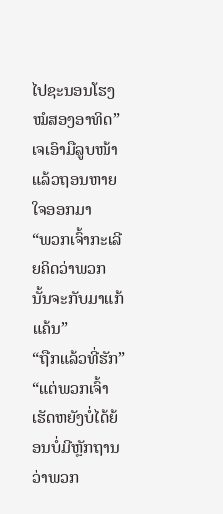ໄປຊະນອນໂຮງໝໍສອງອາທິດ” ເຈເອົາມືລູບໜ້າແລ້ວຖອນຫາຍໃຈອອກມາ
“ພວກເຈົ້າກະເລີຍຄິດວ່າພວກນັ້ນຈະກັບມາແກ້ແຄ້ນ”
“ຖືກແລ້ວທີ່ຮັກ”
“ແຕ່ພວກເຈົ້າເຮັດຫຍັງບໍ່ໄດ້ຍ້ອນບໍ່ມີຫຼັກຖານວ່າພວກ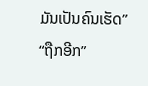ມັນເປັນຄົນເຮັດ”
“ຖືກອີກ”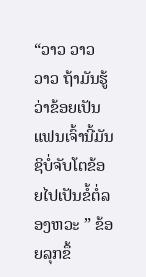“ວາວ ວາວ ວາວ ຖ້າມັນຮູ້ວ່າຂ້ອຍເປັນແຟນເຈົ້ານີ້ມັນຊິບໍ່ຈັບໂຕຂ້ອຍໄປເປັນຂໍ້ຕໍ່ລອງຫວະ ” ຂ້ອຍລຸກຂຶ້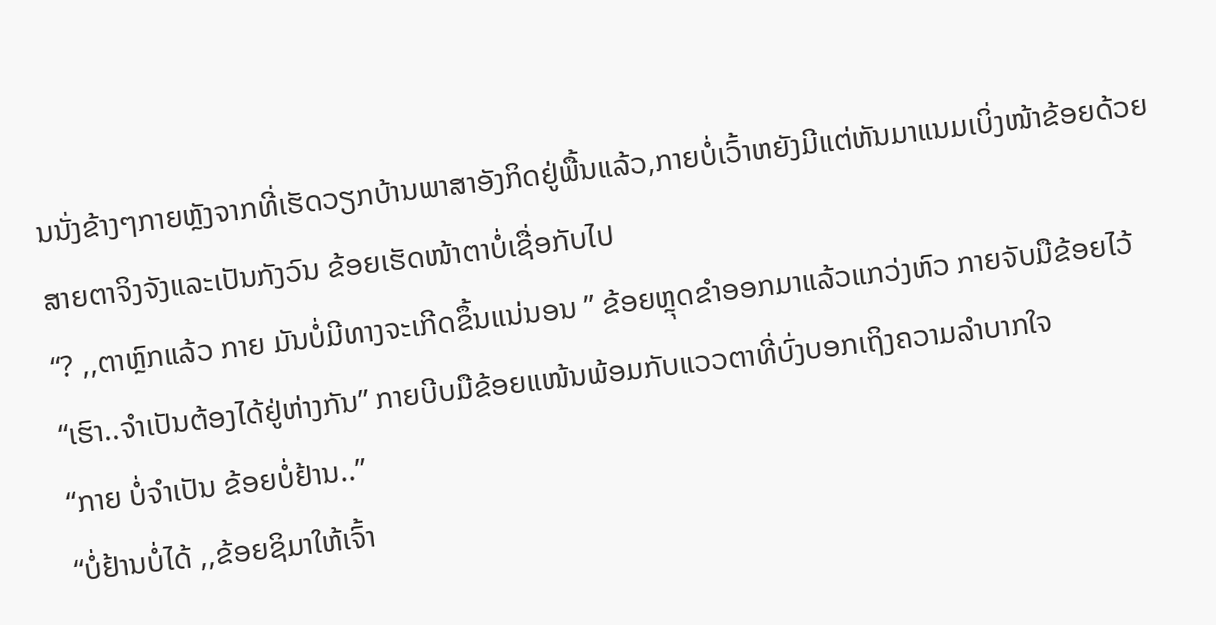ນນັ່ງຂ້າງໆກາຍຫຼັງຈາກທີ່ເຮັດວຽກບ້ານພາສາອັງກິດຢູ່ພື້ນແລ້ວ,ກາຍບໍ່ເວົ້າຫຍັງມີແຕ່ຫັນມາແນມເບິ່ງໜ້າຂ້ອຍດ້ວຍສາຍຕາຈິງຈັງແລະເປັນກັງວົນ ຂ້ອຍເຮັດໜ້າຕາບໍ່ເຊື່ອກັບໄປ
“? ,,ຕາຫຼົກແລ້ວ ກາຍ ມັນບໍ່ມີທາງຈະເກີດຂຶ້ນແນ່ນອນ ” ຂ້ອຍຫຼຸດຂຳອອກມາແລ້ວແກວ່ງຫົວ ກາຍຈັບມືຂ້ອຍໄວ້
“ເຮົາ..ຈຳເປັນຕ້ອງໄດ້ຢູ່ຫ່າງກັນ” ກາຍບີບມືຂ້ອຍແໜ້ນພ້ອມກັບແວວຕາທີ່ບົ່ງບອກເຖິງຄວາມລຳບາກໃຈ
“ກາຍ ບໍ່ຈຳເປັນ ຂ້ອຍບໍ່ຢ້ານ..”
“ບໍ່ຢ້ານບໍ່ໄດ້ ,,ຂ້ອຍຊິມາໃຫ້ເຈົ້າ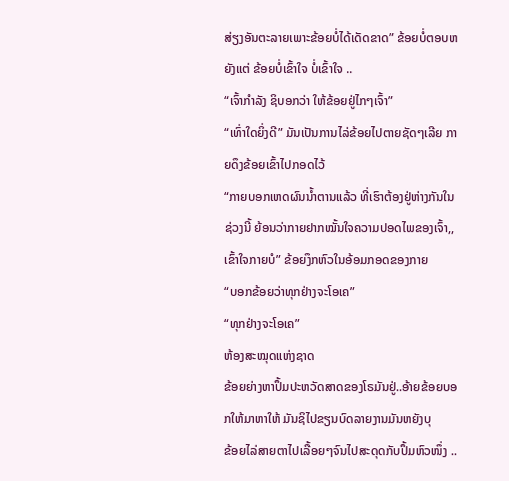ສ່ຽງອັນຕະລາຍເພາະຂ້ອຍບໍ່ໄດ້ເດັດຂາດ” ຂ້ອຍບໍ່ຕອບຫຍັງແຕ່ ຂ້ອຍບໍ່ເຂົ້າໃຈ ບໍ່ເຂົ້າໃຈ ..
“ເຈົ້າກຳລັງ ຊິບອກວ່າ ໃຫ້ຂ້ອຍຢູ່ໄກໆເຈົ້າ”
“ເທົ່າໃດຍິ່ງດີ” ມັນເປັນການໄລ່ຂ້ອຍໄປຕາຍຊັດໆເລີຍ ກາຍດຶງຂ້ອຍເຂົ້າໄປກອດໄວ້
“ກາຍບອກເຫດຜົນນ້ຳຕານແລ້ວ ທີ່ເຮົາຕ້ອງຢູ່ຫ່າງກັນໃນຊ່ວງນີ້ ຍ້ອນວ່າກາຍຢາກໝັ້ນໃຈຄວາມປອດໄພຂອງເຈົ້າ,,ເຂົ້າໃຈກາຍບໍ” ຂ້ອຍງຶກຫົວໃນອ້ອມກອດຂອງກາຍ
“ບອກຂ້ອຍວ່າທຸກຢ່າງຈະໂອເຄ”
“ທຸກຢ່າງຈະໂອເຄ”
ຫ້ອງສະໝຸດແຫ່ງຊາດ
ຂ້ອຍຍ່າງຫາປຶ້ມປະຫວັດສາດຂອງໂຣມັນຢູ່..ອ້າຍຂ້ອຍບອກໃຫ້ມາຫາໃຫ້ ມັນຊິໄປຂຽນບົດລາຍງານມັນຫຍັງບຸ
ຂ້ອຍໄລ່ສາຍຕາໄປເລື້ອຍໆຈົນໄປສະດຸດກັບປຶ້ມຫົວໜຶ່ງ ..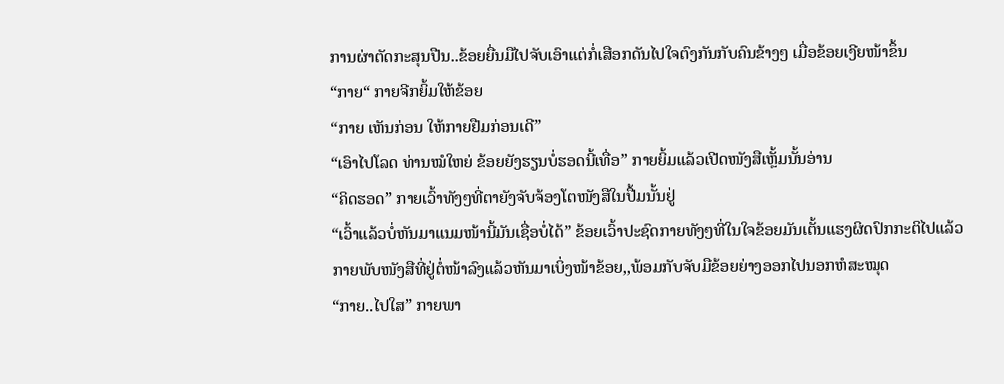ການຜ່າຕັດກະສຸນປືນ..ຂ້ອຍຍື່ນມືໄປຈັບເອົາແຕ່ກໍ່ເສືອກດັນໄປໃຈຕົງກັນກັບຄົນຂ້າງໆ ເມື່ອຂ້ອຍເງີຍໜ້າຂຶ້ນ
“ກາຍ“ ກາຍຈີກຍິ້ມໃຫ້ຂ້ອຍ
“ກາຍ ເຫັນກ່ອນ ໃຫ້ກາຍຢືມກ່ອນເດີ”
“ເອົາໄປໂລດ ທ່ານໝໍໃຫຍ່ ຂ້ອຍຍັງຮຽນບໍ່ຮອດນີ້ເທື່ອ” ກາຍຍິ້ມແລ້ວເປີດໜັງສືເຫຼັ້ມນັ້ນອ່ານ
“ຄິດຮອດ” ກາຍເວົ້າທັງໆທີ່ຕາຍັງຈັບຈ້ອງໂຕໜັງສືໃນປື້ມນັ້ນຢູ່
“ເວົ້າແລ້ວບໍ່ຫັນມາແນມໜ້ານີ້ມັນເຊື່ອບໍ່ໄດ້” ຂ້ອຍເວົ້າປະຊົດກາຍທັງໆທີ່ໃນໃຈຂ້ອຍມັນເຕັ້ນແຮງຜິດປົກກະຕິໄປແລ້ວ
ກາຍພັບໜັງສືທີ່ຢູ່ຕໍ່ໜ້າລົງແລ້ວຫັນມາເບິ່ງໜ້າຂ້ອຍ,,ພ້ອມກັບຈັບມືຂ້ອຍຍ່າງອອກໄປນອກຫໍສະໝຸດ
“ກາຍ..ໄປໃສ” ກາຍພາ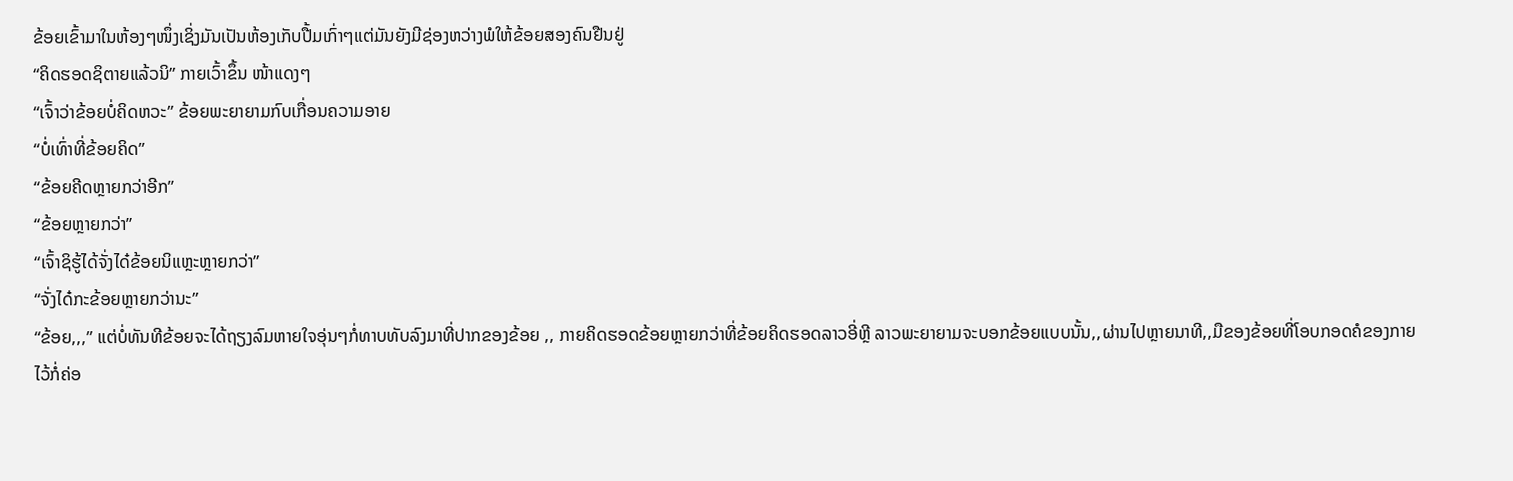ຂ້ອຍເຂົ້າມາໃນຫ້ອງໆໜຶ່ງເຊິ່ງມັນເປັນຫ້ອງເກັບປື້ມເກົ່າໆແຕ່ມັນຍັງມີຊ່ອງຫວ່າງພໍໃຫ້ຂ້ອຍສອງຄົນຢືນຢູ່
“ຄິດຮອດຊິຕາຍແລ້ວນິ” ກາຍເວົ້າຂຶ້ນ ໜ້າແດງໆ
“ເຈົ້າວ່າຂ້ອຍບໍ່ຄິດຫວະ” ຂ້ອຍພະຍາຍາມກົບເກື່ອນຄວາມອາຍ
“ບໍ່ເທົ່າທີ່ຂ້ອຍຄິດ”
“ຂ້ອຍຄີດຫຼາຍກວ່າອີກ”
“ຂ້ອຍຫຼາຍກວ່າ”
“ເຈົ້າຊິຮູ້ໄດ້ຈັ່ງໄດ໋ຂ້ອຍນິແຫຼະຫຼາຍກວ່າ”
“ຈັ່ງໄດ໋ກະຂ້ອຍຫຼາຍກວ່ານະ”
“ຂ້ອຍ,,,” ແຕ່ບໍ່ທັນທີຂ້ອຍຈະໄດ້ຖຽງລົມຫາຍໃຈອຸ່ນໆກໍ່ທາບທັບລົງມາທີ່ປາກຂອງຂ້ອຍ ,, ກາຍຄິດຮອດຂ້ອຍຫຼາຍກວ່າທີ່ຂ້ອຍຄິດຮອດລາວອີ່ຫຼີ ລາວພະຍາຍາມຈະບອກຂ້ອຍແບບນັ້ນ,,ຜ່ານໄປຫຼາຍນາທີ,,ມືຂອງຂ້ອຍທີ່ໂອບກອດຄໍຂອງກາຍໄວ້ກໍ່ຄ່ອ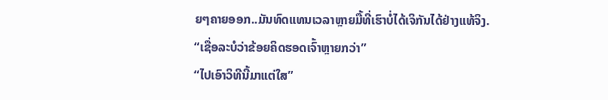ຍໆຄາຍອອກ..ມັນທົດແທນເວລາຫຼາຍມື້ທີ່ເຮົາບໍ່ໄດ້ເຈິກັນໄດ້ຢ່າງແທ້ຈິງ.
“ເຊື່ອລະບໍວ່າຂ້ອຍຄິດຮອດເຈົ້າຫຼາຍກວ່າ”
“ໄປເອົາວິທີນີ້ມາແຕ່ໃສ”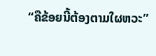“ຄືຂ້ອຍນີ້ຕ້ອງຕາມໃຜຫວະ”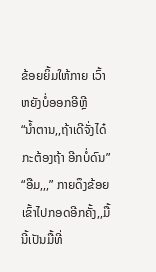ຂ້ອຍຍິ້ມໃຫ້ກາຍ ເວົ້າຫຍັງບໍ່ອອກອີຫຼີ
“ນ້ຳຕານ,,ຖ້າເດີຈັ່ງໄດ໋ກະຕ້ອງຖ້າ ອີກບໍ່ດົນ”
“ອືມ,,,” ກາຍດຶງຂ້ອຍເຂົ້າໄປກອດອີກຄັ້ງ,,ມື້ນີ້ເປັນມື້ທີ່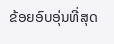ຂ້ອຍອົບອຸ່ນທີ່ສຸດ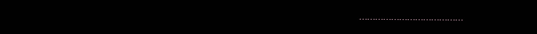…………………………………